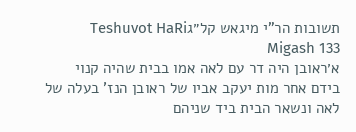תשובות הר"י מיגאש קל״גTeshuvot HaRi Migash 133
א׳ראובן היה דר עם לאה אמו בבית שהיה קנוי בידם אחר מות יעקב אביו של ראובן הנז' בעלה של לאה ונשאר הבית ביד שניהם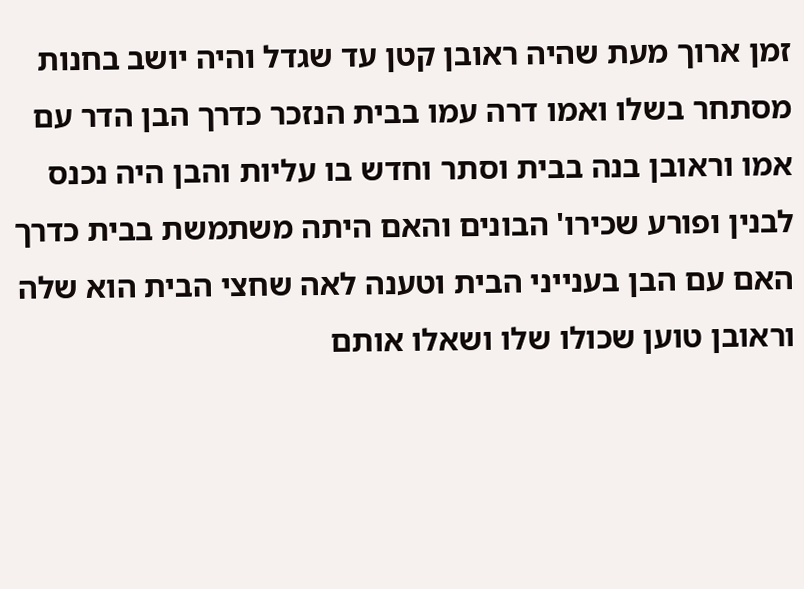זמן ארוך מעת שהיה ראובן קטן עד שגדל והיה יושב בחנות מסתחר בשלו ואמו דרה עמו בבית הנזכר כדרך הבן הדר עם אמו וראובן בנה בבית וסתר וחדש בו עליות והבן היה נכנס לבנין ופורע שכירו' הבונים והאם היתה משתמשת בבית כדרך האם עם הבן בענייני הבית וטענה לאה שחצי הבית הוא שלה וראובן טוען שכולו שלו ושאלו אותם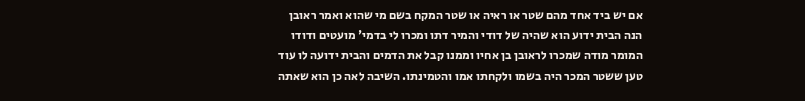אם יש ביד אחד מהם שטר או ראיה או שטר המקח בשם מי שהוא ואמר ראובן הנה הבית ידוע הוא שהיה של דודי והמיר דתו ומכרו לי בדמי' מועטים ודודו המומר מודה שמכרו לראובן בן אחיו וממנו קבל את הדמים והבית ידועה לו עוד טען ששטר המכר היה בשמו ולקחתו אמו והטמינתו. השיבה לאה כן הוא שאתה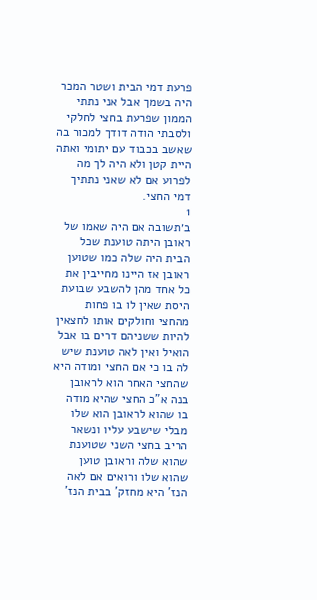פרעת דמי הבית ושטר המכר היה בשמך אבל אני נתתי הממון שפרעת בחצי לחלקי ולסבתי הודה דודך למכור בה שאשב בכבוד עם יתומי ואתה היית קטן ולא היה לך מה לפרוע אם לא שאני נתתיך דמי החצי.
1
ב׳תשובה אם היה שאמו של ראובן היתה טוענת שכל הבית היה שלה כמו שטוען ראובן אז היינו מחייבין את כל אחד מהן להשבע שבועת היסת שאין לו בו פחות מהחצי וחולקים אותו לחצאין להיות ששניהם דרים בו אבל הואיל ואין לאה טוענת שיש לה בו כי אם החצי ומודה היא שהחצי האחר הוא לראובן בנה א"כ החצי שהיא מודה בו שהוא לראובן הוא שלו מבלי שישבע עליו ונשאר הריב בחצי השני שטוענת שהוא שלה וראובן טוען שהוא שלו ורואים אם לאה הנז' היא מחזק' בבית הנז'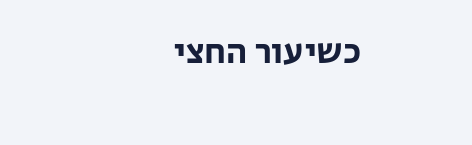כשיעור החצי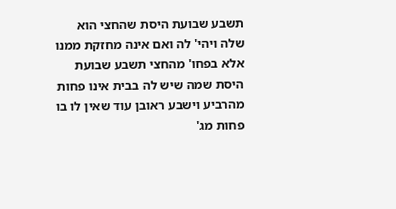תשבע שבועת היסת שהחצי הוא שלה ויהי' לה ואם אינה מחזקת ממנו אלא בפחו' מהחצי תשבע שבועת היסת שמה שיש לה בבית אינו פחות מהרביע וישבע ראובן עוד שאין לו בו פחות מג'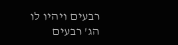רבעים ויהיו לו הג' רבעים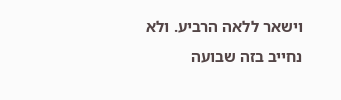וישאר ללאה הרביע. ולא נחייב בזה שבועה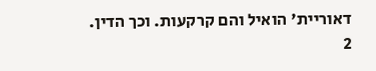דאוריית' הואיל והם קרקעות. וכך הדין.
2